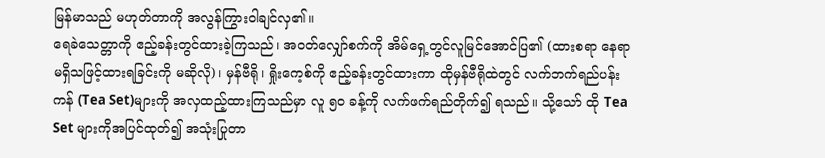မြန်မာသည် မဟုတ်တာကို အလွန်ကြွားဝါချင်လှ၏။
ရေခဲသေတ္တာကို ဧည့်ခန်းတွင်ထားခဲ့ကြသည်၊ အ၀တ်လျှော်စက်ကို အိမ်ရှေ့တွင်လူမြင်အောင်ပြ၏ (ထားစရာ နေရာ မရှိသဖြင့်ထားရခြင်းကို မဆိုလို)၊ မှန်ဗီရို၊ ရှိုးကေ့စ်ကို ဧည့်ခန်းတွင်ထားကာ ထိုမှန်ဗီရိုထဲတွင် လက်ဘက်ရည်ပန်းကန် (Tea Set)များကို အလှထည့်ထားကြသည်မှာ လူ ၅၀ ခန့်ကို လက်ဖက်ရည်တိုက်၍ ရသည်။ သို့သော် ထို Tea Set များကိုအပြင်ထုတ်၍ အသုံးပြုတာ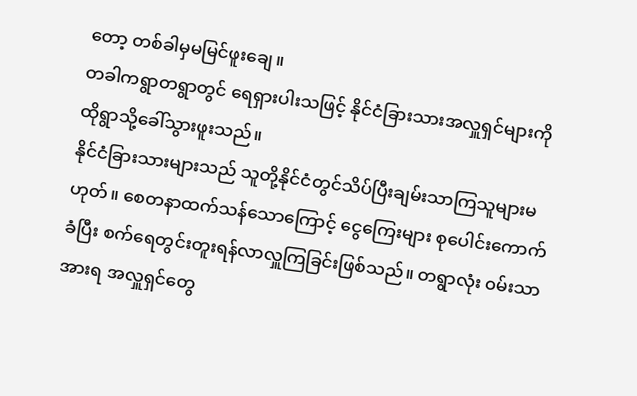တော့ တစ်ခါမှမမြင်ဖူးချေ။
တခါကရွာတရွာတွင် ရေရှားပါးသဖြင့် နိုင်ငံခြားသားအလှူရှင်များကို ထိုရွာသို့ခေါ်သွားဖူးသည်။
နိုင်ငံခြားသားများသည် သူတို့နိုင်ငံတွင်သိပ်ပြီးချမ်းသာကြသူများမဟုတ်။ စေတနာထက်သန်သောကြောင့် ငွေကြေးများ စုပေါင်းကောက်ခံပြီး စက်ရေတွင်းတူးရန်လာလှူကြခြင်းဖြစ်သည်။ တရွာလုံး ၀မ်းသာအားရ အလှူရှင်တွေ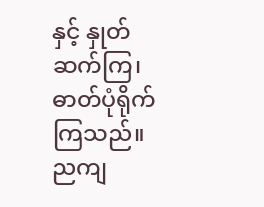နှင့် နှုတ်ဆက်ကြ၊ ဓာတ်ပုံရိုက်ကြသည်။
ညကျ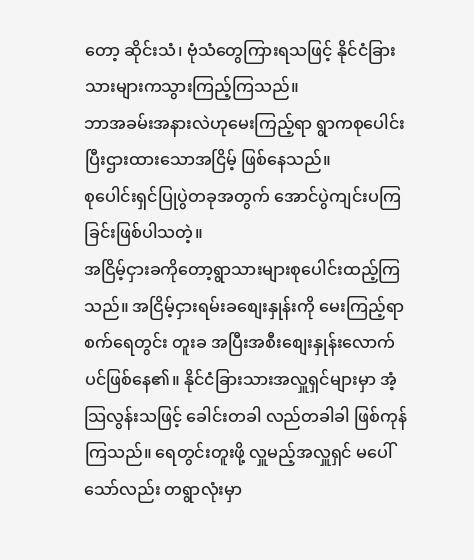တော့ ဆိုင်းသံ၊ ဗုံသံတွေကြားရသဖြင့် နိုင်ငံခြားသားများကသွားကြည့်ကြသည်။
ဘာအခမ်းအနားလဲဟုမေးကြည့်ရာ ရွာကစုပေါင်းပြီးဌားထားသောအငြိမ့် ဖြစ်နေသည်။
စုပေါင်းရှင်ပြုပွဲတခုအတွက် အောင်ပွဲကျင်းပကြခြင်းဖြစ်ပါသတဲ့။
အငြိမ့်ငှားခကိုတော့ရွာသားများစုပေါင်းထည့်ကြသည်။ အငြိမ့်ငှားရမ်းခစျေးနှုန်းကို မေးကြည့်ရာ စက်ရေတွင်း တူးခ အပြီးအစီးစျေးနှုန်းလောက်ပင်ဖြစ်နေ၏။ နိုင်ငံခြားသားအလှူရှင်များမှာ အံ့သြလွန်းသဖြင့် ခေါင်းတခါ လည်တခါခါ ဖြစ်ကုန်ကြသည်။ ရေတွင်းတူးဖို့ လှူမည့်အလှူရှင် မပေါ်သော်လည်း တရွာလုံးမှာ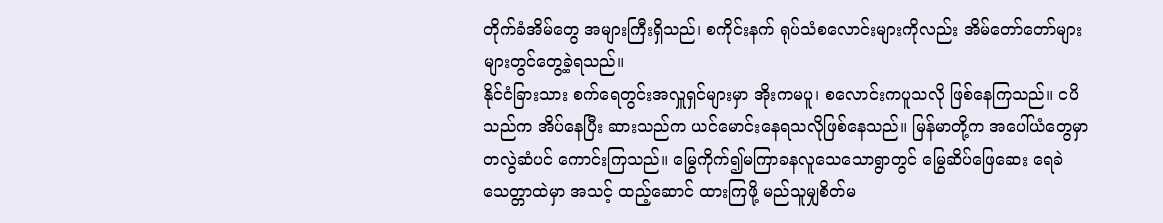တိုက်ခံအိမ်တွေ အများကြီးရှိသည်၊ စကိုင်းနက် ရုပ်သံစလောင်းများကိုလည်း အိမ်တော်တော်များများတွင်တွေ့ခဲ့ရသည်။
နိုင်ငံခြားသား စက်ရေတွင်းအလှူရှင်များမှာ အိုးကမပူ၊ စလောင်းကပူသလို ဖြစ်နေကြသည်။ ငပိသည်က အိပ်နေပြီး ဆားသည်က ယင်မောင်းနေရသလိုဖြစ်နေသည်။ မြန်မာတို့က အပေါ်ယံတွေမှာ တလွဲဆံပင် ကောင်းကြသည်။ မြွေကိုက်၍မကြာခနလူသေသောရွာတွင် မြွေဆိပ်ဖြေဆေး ရေခဲသေတ္တာထဲမှာ အသင့် ထည့်ဆောင် ထားကြဖို့ မည်သူမျှစိတ်မ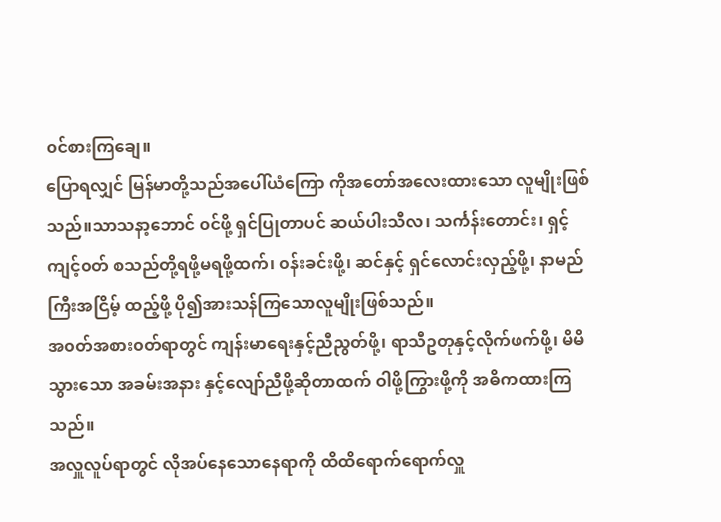၀င်စားကြချေ။
ပြောရလျှင် မြန်မာတို့သည်အပေါ်ယံကြော ကိုအတော်အလေးထားသော လူမျိုးဖြစ်သည်။သာသနာ့ဘောင် ၀င်ဖို့ ရှင်ပြုတာပင် ဆယ်ပါးသီလ၊ သင်္ကန်းတောင်း၊ ရှင့်ကျင့်၀တ် စသည်တို့ရဖို့မရဖို့ထက်၊ ၀န်းခင်းဖို့၊ ဆင်နှင့် ရှင်လောင်းလှည့်ဖို့၊ နာမည်ကြီးအငြိမ့် ထည့်ဖို့ ပို၍အားသန်ကြသောလူမျိုးဖြစ်သည်။
အ၀တ်အစား၀တ်ရာတွင် ကျန်းမာရေးနှင့်ညီညွတ်ဖို့၊ ရာသီဥတုနှင့်လိုက်ဖက်ဖို့၊ မိမိသွားသော အခမ်းအနား နှင့်လျော်ညီဖို့ဆိုတာထက် ဝါဖို့ကြွားဖို့ကို အဓိကထားကြသည်။
အလှူလူပ်ရာတွင် လိုအပ်နေသောနေရာကို ထိထိရောက်ရောက်လှူ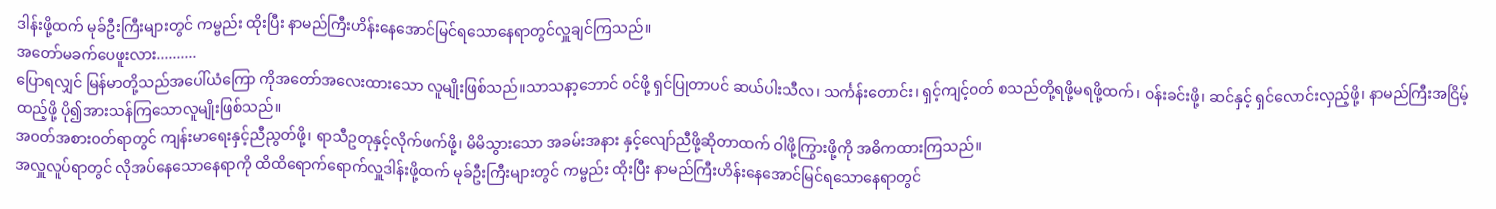ဒါန်းဖို့ထက် မုခ်ဦးကြီးများတွင် ကမ္ဗည်း ထိုးပြီး နာမည်ကြီးဟိန်းနေအောင်မြင်ရသောနေရာတွင်လှူချင်ကြသည်။
အတော်မခက်ပေဖူးလား..........
ပြောရလျှင် မြန်မာတို့သည်အပေါ်ယံကြော ကိုအတော်အလေးထားသော လူမျိုးဖြစ်သည်။သာသနာ့ဘောင် ၀င်ဖို့ ရှင်ပြုတာပင် ဆယ်ပါးသီလ၊ သင်္ကန်းတောင်း၊ ရှင့်ကျင့်၀တ် စသည်တို့ရဖို့မရဖို့ထက်၊ ၀န်းခင်းဖို့၊ ဆင်နှင့် ရှင်လောင်းလှည့်ဖို့၊ နာမည်ကြီးအငြိမ့် ထည့်ဖို့ ပို၍အားသန်ကြသောလူမျိုးဖြစ်သည်။
အ၀တ်အစား၀တ်ရာတွင် ကျန်းမာရေးနှင့်ညီညွတ်ဖို့၊ ရာသီဥတုနှင့်လိုက်ဖက်ဖို့၊ မိမိသွားသော အခမ်းအနား နှင့်လျော်ညီဖို့ဆိုတာထက် ဝါဖို့ကြွားဖို့ကို အဓိကထားကြသည်။
အလှူလူပ်ရာတွင် လိုအပ်နေသောနေရာကို ထိထိရောက်ရောက်လှူဒါန်းဖို့ထက် မုခ်ဦးကြီးများတွင် ကမ္ဗည်း ထိုးပြီး နာမည်ကြီးဟိန်းနေအောင်မြင်ရသောနေရာတွင်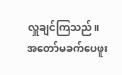လှူချင်ကြသည်။
အတော်မခက်ပေဖူး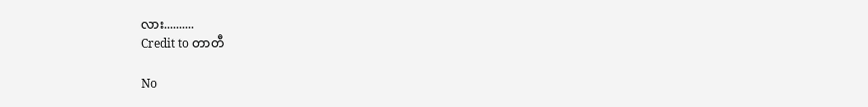လား..........
Credit to တာတီ

No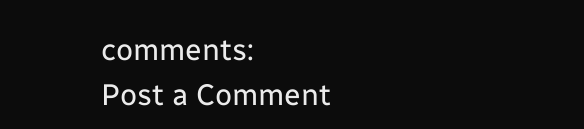comments:
Post a Comment